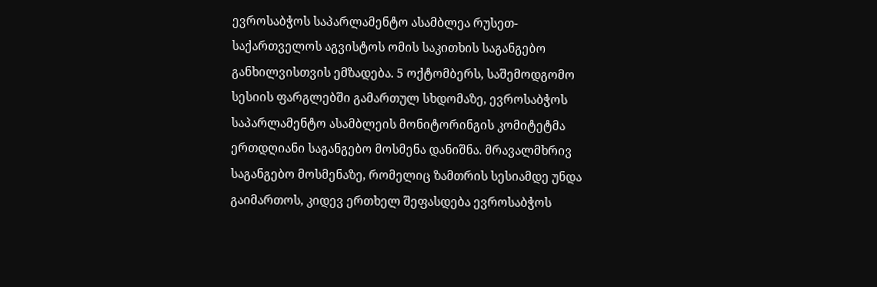ევროსაბჭოს საპარლამენტო ასამბლეა რუსეთ-საქართველოს აგვისტოს ომის საკითხის საგანგებო განხილვისთვის ემზადება. 5 ოქტომბერს, საშემოდგომო სესიის ფარგლებში გამართულ სხდომაზე, ევროსაბჭოს საპარლამენტო ასამბლეის მონიტორინგის კომიტეტმა ერთდღიანი საგანგებო მოსმენა დანიშნა. მრავალმხრივ საგანგებო მოსმენაზე, რომელიც ზამთრის სესიამდე უნდა გაიმართოს, კიდევ ერთხელ შეფასდება ევროსაბჭოს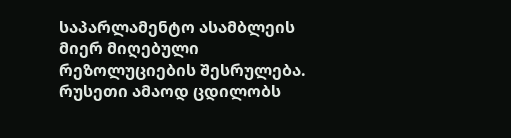საპარლამენტო ასამბლეის მიერ მიღებული რეზოლუციების შესრულება. რუსეთი ამაოდ ცდილობს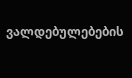ვალდებულებების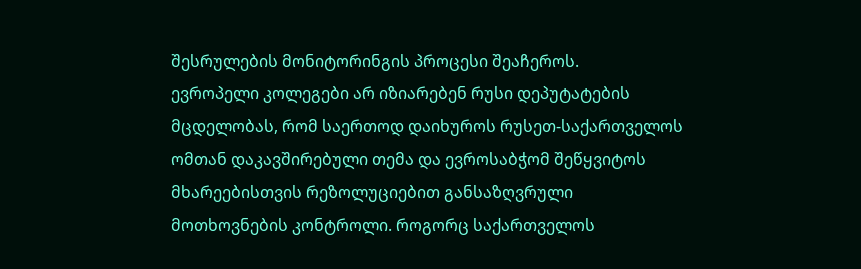შესრულების მონიტორინგის პროცესი შეაჩეროს.
ევროპელი კოლეგები არ იზიარებენ რუსი დეპუტატების მცდელობას, რომ საერთოდ დაიხუროს რუსეთ-საქართველოს ომთან დაკავშირებული თემა და ევროსაბჭომ შეწყვიტოს მხარეებისთვის რეზოლუციებით განსაზღვრული მოთხოვნების კონტროლი. როგორც საქართველოს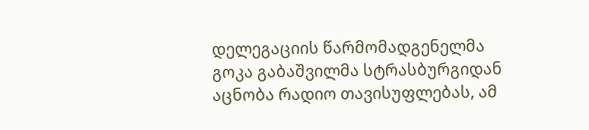დელეგაციის წარმომადგენელმა გოკა გაბაშვილმა სტრასბურგიდან აცნობა რადიო თავისუფლებას, ამ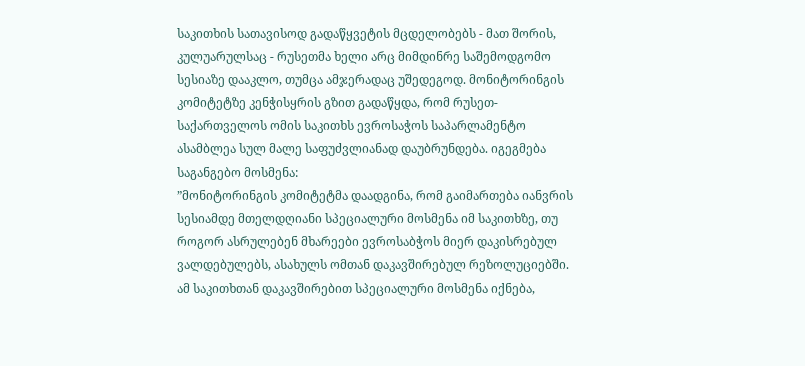საკითხის სათავისოდ გადაწყვეტის მცდელობებს - მათ შორის, კულუარულსაც - რუსეთმა ხელი არც მიმდინრე საშემოდგომო სესიაზე დააკლო, თუმცა ამჯერადაც უშედეგოდ. მონიტორინგის კომიტეტზე კენჭისყრის გზით გადაწყდა, რომ რუსეთ-საქართველოს ომის საკითხს ევროსაჭოს საპარლამენტო ასამბლეა სულ მალე საფუძვლიანად დაუბრუნდება. იგეგმება საგანგებო მოსმენა:
”მონიტორინგის კომიტეტმა დაადგინა, რომ გაიმართება იანვრის სესიამდე მთელდღიანი სპეციალური მოსმენა იმ საკითხზე, თუ როგორ ასრულებენ მხარეები ევროსაბჭოს მიერ დაკისრებულ ვალდებულებს, ასახულს ომთან დაკავშირებულ რეზოლუციებში. ამ საკითხთან დაკავშირებით სპეციალური მოსმენა იქნება,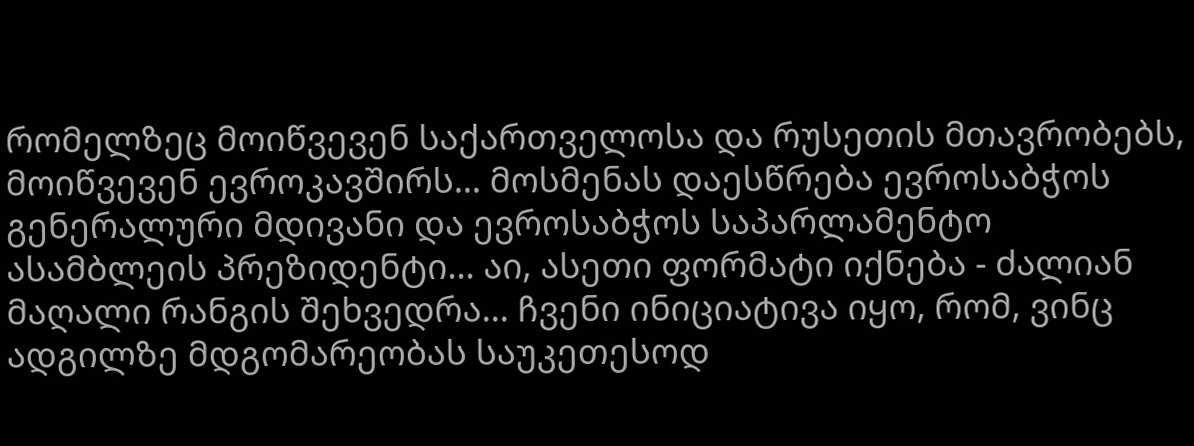რომელზეც მოიწვევენ საქართველოსა და რუსეთის მთავრობებს, მოიწვევენ ევროკავშირს... მოსმენას დაესწრება ევროსაბჭოს გენერალური მდივანი და ევროსაბჭოს საპარლამენტო ასამბლეის პრეზიდენტი... აი, ასეთი ფორმატი იქნება - ძალიან მაღალი რანგის შეხვედრა... ჩვენი ინიციატივა იყო, რომ, ვინც ადგილზე მდგომარეობას საუკეთესოდ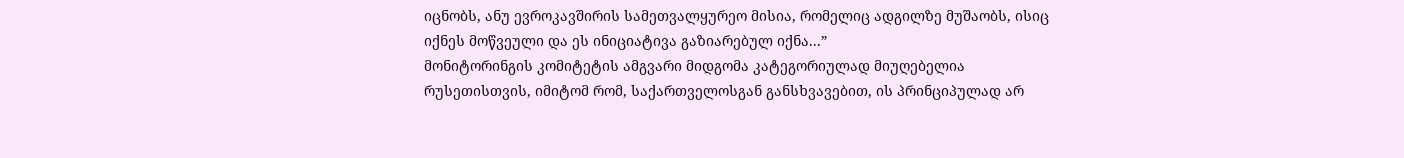იცნობს, ანუ ევროკავშირის სამეთვალყურეო მისია, რომელიც ადგილზე მუშაობს, ისიც იქნეს მოწვეული და ეს ინიციატივა გაზიარებულ იქნა...”
მონიტორინგის კომიტეტის ამგვარი მიდგომა კატეგორიულად მიუღებელია რუსეთისთვის, იმიტომ რომ, საქართველოსგან განსხვავებით, ის პრინციპულად არ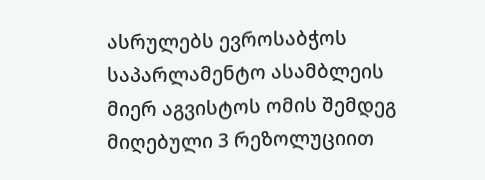ასრულებს ევროსაბჭოს საპარლამენტო ასამბლეის მიერ აგვისტოს ომის შემდეგ მიღებული 3 რეზოლუციით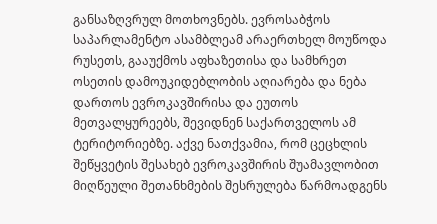განსაზღვრულ მოთხოვნებს. ევროსაბჭოს საპარლამენტო ასამბლეამ არაერთხელ მოუწოდა რუსეთს, გააუქმოს აფხაზეთისა და სამხრეთ ოსეთის დამოუკიდებლობის აღიარება და ნება დართოს ევროკავშირისა და ეუთოს მეთვალყურეებს, შევიდნენ საქართველოს ამ ტერიტორიებზე. აქვე ნათქვამია, რომ ცეცხლის შეწყვეტის შესახებ ევროკავშირის შუამავლობით მიღწეული შეთანხმების შესრულება წარმოადგენს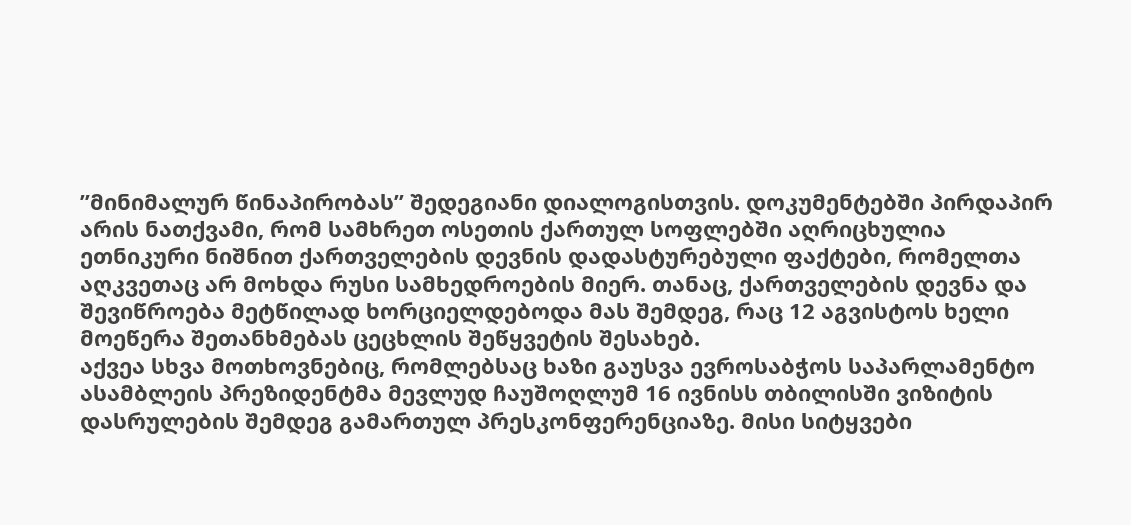”მინიმალურ წინაპირობას” შედეგიანი დიალოგისთვის. დოკუმენტებში პირდაპირ არის ნათქვამი, რომ სამხრეთ ოსეთის ქართულ სოფლებში აღრიცხულია ეთნიკური ნიშნით ქართველების დევნის დადასტურებული ფაქტები, რომელთა აღკვეთაც არ მოხდა რუსი სამხედროების მიერ. თანაც, ქართველების დევნა და შევიწროება მეტწილად ხორციელდებოდა მას შემდეგ, რაც 12 აგვისტოს ხელი მოეწერა შეთანხმებას ცეცხლის შეწყვეტის შესახებ.
აქვეა სხვა მოთხოვნებიც, რომლებსაც ხაზი გაუსვა ევროსაბჭოს საპარლამენტო ასამბლეის პრეზიდენტმა მევლუდ ჩაუშოღლუმ 16 ივნისს თბილისში ვიზიტის დასრულების შემდეგ გამართულ პრესკონფერენციაზე. მისი სიტყვები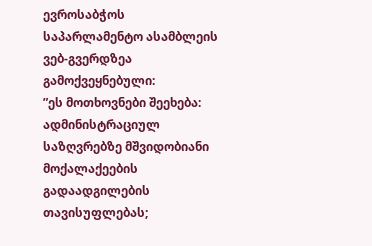ევროსაბჭოს საპარლამენტო ასამბლეის ვებ-გვერდზეა გამოქვეყნებული:
”ეს მოთხოვნები შეეხება: ადმინისტრაციულ საზღვრებზე მშვიდობიანი მოქალაქეების გადაადგილების თავისუფლებას;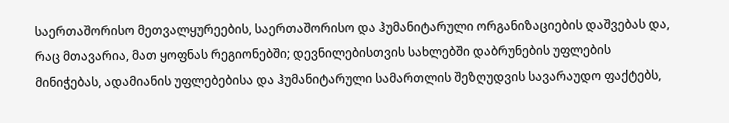საერთაშორისო მეთვალყურეების, საერთაშორისო და ჰუმანიტარული ორგანიზაციების დაშვებას და, რაც მთავარია, მათ ყოფნას რეგიონებში; დევნილებისთვის სახლებში დაბრუნების უფლების მინიჭებას, ადამიანის უფლებებისა და ჰუმანიტარული სამართლის შეზღუდვის სავარაუდო ფაქტებს,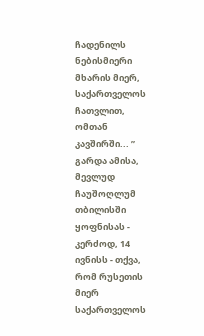ჩადენილს ნებისმიერი მხარის მიერ, საქართველოს ჩათვლით, ომთან კავშირში... ”
გარდა ამისა, მევლუდ ჩაუშოღლუმ თბილისში ყოფნისას - კერძოდ, 14 ივნისს - თქვა, რომ რუსეთის მიერ საქართველოს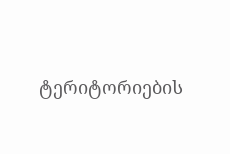ტერიტორიების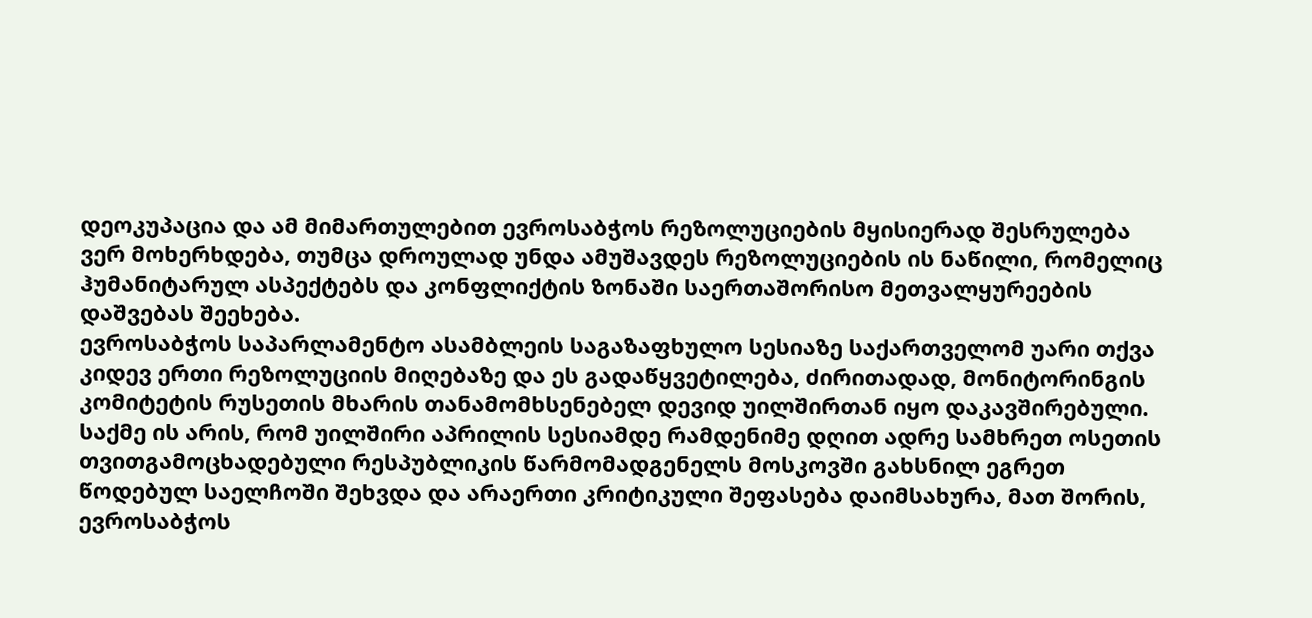დეოკუპაცია და ამ მიმართულებით ევროსაბჭოს რეზოლუციების მყისიერად შესრულება ვერ მოხერხდება, თუმცა დროულად უნდა ამუშავდეს რეზოლუციების ის ნაწილი, რომელიც ჰუმანიტარულ ასპექტებს და კონფლიქტის ზონაში საერთაშორისო მეთვალყურეების დაშვებას შეეხება.
ევროსაბჭოს საპარლამენტო ასამბლეის საგაზაფხულო სესიაზე საქართველომ უარი თქვა კიდევ ერთი რეზოლუციის მიღებაზე და ეს გადაწყვეტილება, ძირითადად, მონიტორინგის კომიტეტის რუსეთის მხარის თანამომხსენებელ დევიდ უილშირთან იყო დაკავშირებული. საქმე ის არის, რომ უილშირი აპრილის სესიამდე რამდენიმე დღით ადრე სამხრეთ ოსეთის თვითგამოცხადებული რესპუბლიკის წარმომადგენელს მოსკოვში გახსნილ ეგრეთ წოდებულ საელჩოში შეხვდა და არაერთი კრიტიკული შეფასება დაიმსახურა, მათ შორის, ევროსაბჭოს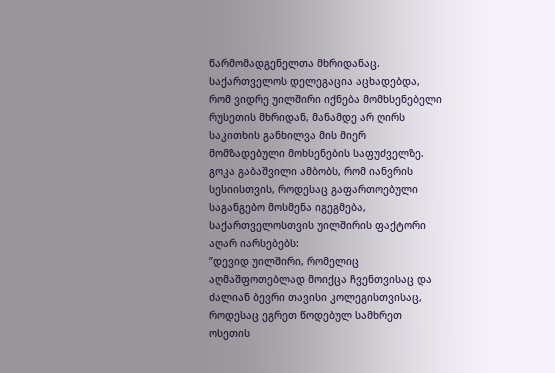წარმომადგენელთა მხრიდანაც.
საქართველოს დელეგაცია აცხადებდა, რომ ვიდრე უილშირი იქნება მომხსენებელი რუსეთის მხრიდან, მანამდე არ ღირს საკითხის განხილვა მის მიერ მომზადებული მოხსენების საფუძველზე. გოკა გაბაშვილი ამბობს, რომ იანვრის სესიისთვის, როდესაც გაფართოებული საგანგებო მოსმენა იგეგმება, საქართველოსთვის უილშირის ფაქტორი აღარ იარსებებს:
”დევიდ უილშირი, რომელიც აღმაშფოთებლად მოიქცა ჩვენთვისაც და ძალიან ბევრი თავისი კოლეგისთვისაც, როდესაც ეგრეთ წოდებულ სამხრეთ ოსეთის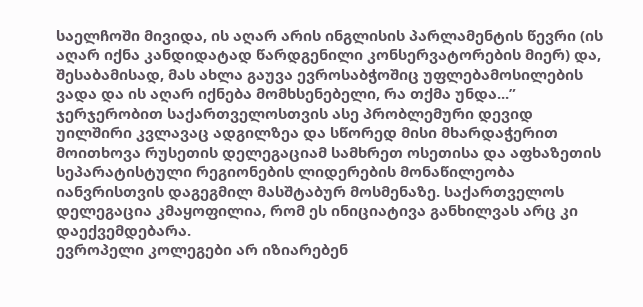საელჩოში მივიდა, ის აღარ არის ინგლისის პარლამენტის წევრი (ის აღარ იქნა კანდიდატად წარდგენილი კონსერვატორების მიერ) და, შესაბამისად, მას ახლა გაუვა ევროსაბჭოშიც უფლებამოსილების ვადა და ის აღარ იქნება მომხსენებელი, რა თქმა უნდა...”
ჯერჯერობით საქართველოსთვის ასე პრობლემური დევიდ უილშირი კვლავაც ადგილზეა და სწორედ მისი მხარდაჭერით მოითხოვა რუსეთის დელეგაციამ სამხრეთ ოსეთისა და აფხაზეთის სეპარატისტული რეგიონების ლიდერების მონაწილეობა იანვრისთვის დაგეგმილ მასშტაბურ მოსმენაზე. საქართველოს დელეგაცია კმაყოფილია, რომ ეს ინიციატივა განხილვას არც კი დაექვემდებარა.
ევროპელი კოლეგები არ იზიარებენ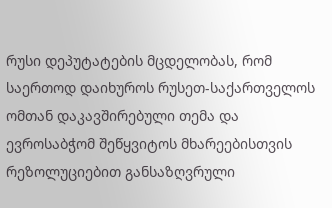რუსი დეპუტატების მცდელობას, რომ საერთოდ დაიხუროს რუსეთ-საქართველოს ომთან დაკავშირებული თემა და ევროსაბჭომ შეწყვიტოს მხარეებისთვის რეზოლუციებით განსაზღვრული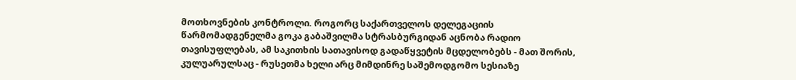მოთხოვნების კონტროლი. როგორც საქართველოს დელეგაციის წარმომადგენელმა გოკა გაბაშვილმა სტრასბურგიდან აცნობა რადიო თავისუფლებას, ამ საკითხის სათავისოდ გადაწყვეტის მცდელობებს - მათ შორის, კულუარულსაც - რუსეთმა ხელი არც მიმდინრე საშემოდგომო სესიაზე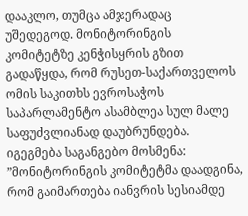დააკლო, თუმცა ამჯერადაც უშედეგოდ. მონიტორინგის კომიტეტზე კენჭისყრის გზით გადაწყდა, რომ რუსეთ-საქართველოს ომის საკითხს ევროსაჭოს საპარლამენტო ასამბლეა სულ მალე საფუძვლიანად დაუბრუნდება. იგეგმება საგანგებო მოსმენა:
”მონიტორინგის კომიტეტმა დაადგინა, რომ გაიმართება იანვრის სესიამდე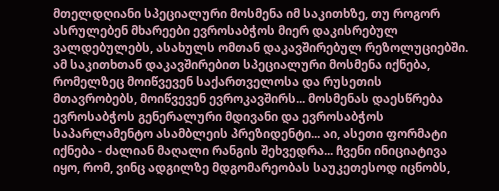მთელდღიანი სპეციალური მოსმენა იმ საკითხზე, თუ როგორ ასრულებენ მხარეები ევროსაბჭოს მიერ დაკისრებულ ვალდებულებს, ასახულს ომთან დაკავშირებულ რეზოლუციებში. ამ საკითხთან დაკავშირებით სპეციალური მოსმენა იქნება, რომელზეც მოიწვევენ საქართველოსა და რუსეთის მთავრობებს, მოიწვევენ ევროკავშირს... მოსმენას დაესწრება ევროსაბჭოს გენერალური მდივანი და ევროსაბჭოს საპარლამენტო ასამბლეის პრეზიდენტი... აი, ასეთი ფორმატი იქნება - ძალიან მაღალი რანგის შეხვედრა... ჩვენი ინიციატივა იყო, რომ, ვინც ადგილზე მდგომარეობას საუკეთესოდ იცნობს,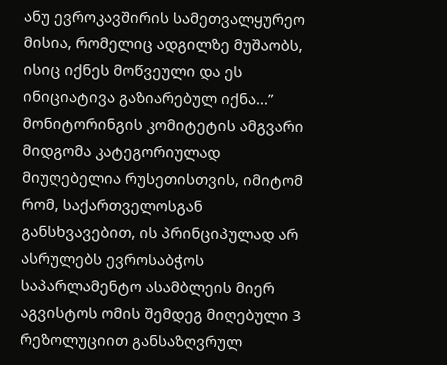ანუ ევროკავშირის სამეთვალყურეო მისია, რომელიც ადგილზე მუშაობს, ისიც იქნეს მოწვეული და ეს ინიციატივა გაზიარებულ იქნა...”
მონიტორინგის კომიტეტის ამგვარი მიდგომა კატეგორიულად მიუღებელია რუსეთისთვის, იმიტომ რომ, საქართველოსგან განსხვავებით, ის პრინციპულად არ ასრულებს ევროსაბჭოს საპარლამენტო ასამბლეის მიერ აგვისტოს ომის შემდეგ მიღებული 3 რეზოლუციით განსაზღვრულ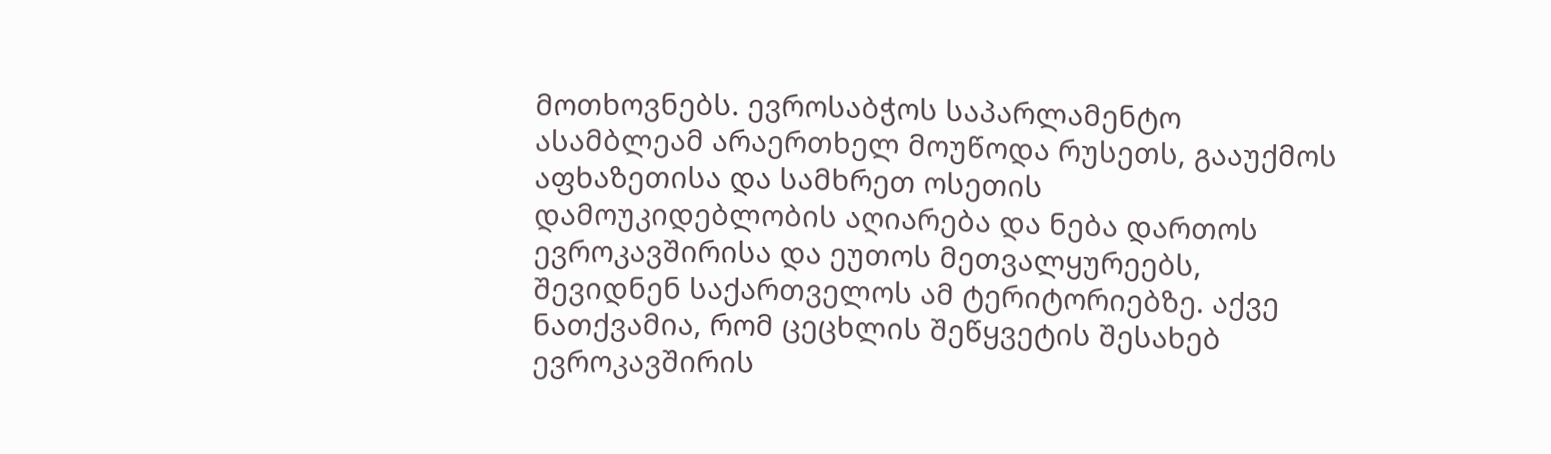მოთხოვნებს. ევროსაბჭოს საპარლამენტო ასამბლეამ არაერთხელ მოუწოდა რუსეთს, გააუქმოს აფხაზეთისა და სამხრეთ ოსეთის დამოუკიდებლობის აღიარება და ნება დართოს ევროკავშირისა და ეუთოს მეთვალყურეებს, შევიდნენ საქართველოს ამ ტერიტორიებზე. აქვე ნათქვამია, რომ ცეცხლის შეწყვეტის შესახებ ევროკავშირის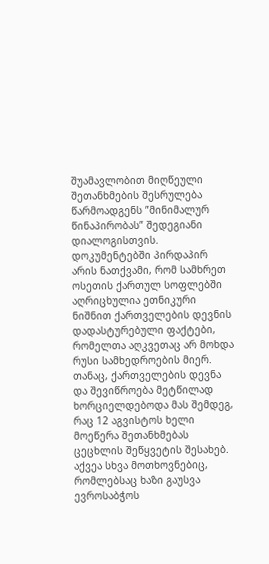შუამავლობით მიღწეული შეთანხმების შესრულება წარმოადგენს ”მინიმალურ წინაპირობას” შედეგიანი დიალოგისთვის. დოკუმენტებში პირდაპირ არის ნათქვამი, რომ სამხრეთ ოსეთის ქართულ სოფლებში აღრიცხულია ეთნიკური ნიშნით ქართველების დევნის დადასტურებული ფაქტები, რომელთა აღკვეთაც არ მოხდა რუსი სამხედროების მიერ. თანაც, ქართველების დევნა და შევიწროება მეტწილად ხორციელდებოდა მას შემდეგ, რაც 12 აგვისტოს ხელი მოეწერა შეთანხმებას ცეცხლის შეწყვეტის შესახებ.
აქვეა სხვა მოთხოვნებიც, რომლებსაც ხაზი გაუსვა ევროსაბჭოს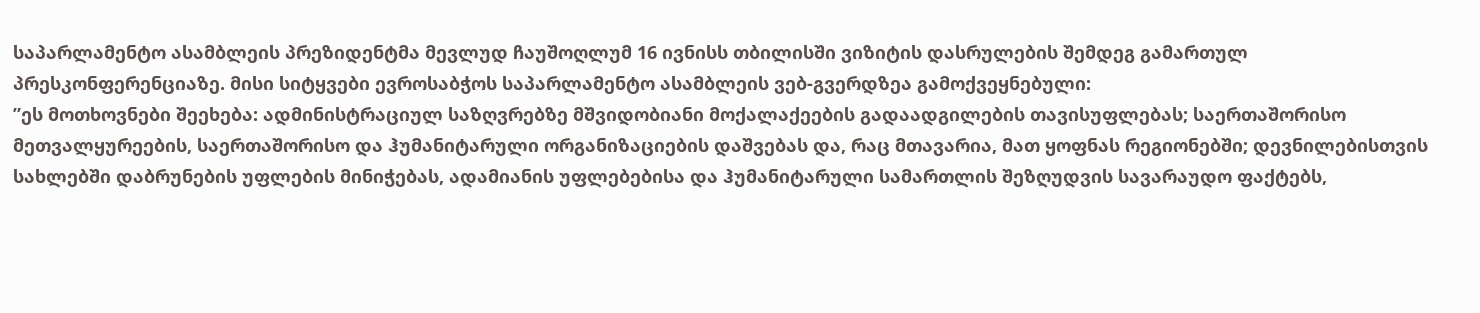საპარლამენტო ასამბლეის პრეზიდენტმა მევლუდ ჩაუშოღლუმ 16 ივნისს თბილისში ვიზიტის დასრულების შემდეგ გამართულ პრესკონფერენციაზე. მისი სიტყვები ევროსაბჭოს საპარლამენტო ასამბლეის ვებ-გვერდზეა გამოქვეყნებული:
”ეს მოთხოვნები შეეხება: ადმინისტრაციულ საზღვრებზე მშვიდობიანი მოქალაქეების გადაადგილების თავისუფლებას; საერთაშორისო მეთვალყურეების, საერთაშორისო და ჰუმანიტარული ორგანიზაციების დაშვებას და, რაც მთავარია, მათ ყოფნას რეგიონებში; დევნილებისთვის სახლებში დაბრუნების უფლების მინიჭებას, ადამიანის უფლებებისა და ჰუმანიტარული სამართლის შეზღუდვის სავარაუდო ფაქტებს,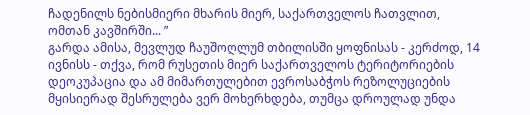ჩადენილს ნებისმიერი მხარის მიერ, საქართველოს ჩათვლით, ომთან კავშირში... ”
გარდა ამისა, მევლუდ ჩაუშოღლუმ თბილისში ყოფნისას - კერძოდ, 14 ივნისს - თქვა, რომ რუსეთის მიერ საქართველოს ტერიტორიების დეოკუპაცია და ამ მიმართულებით ევროსაბჭოს რეზოლუციების მყისიერად შესრულება ვერ მოხერხდება, თუმცა დროულად უნდა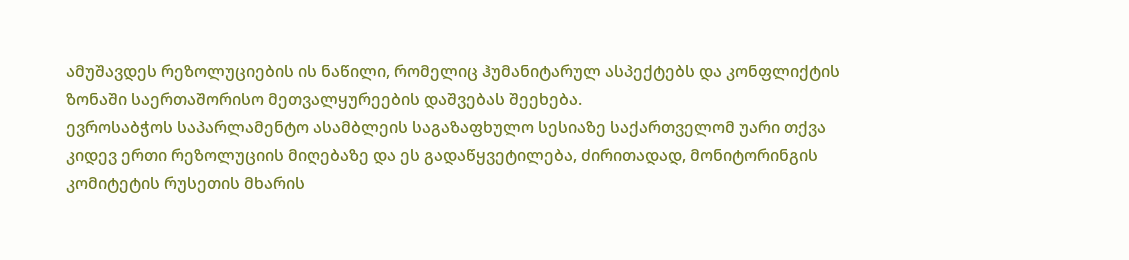ამუშავდეს რეზოლუციების ის ნაწილი, რომელიც ჰუმანიტარულ ასპექტებს და კონფლიქტის ზონაში საერთაშორისო მეთვალყურეების დაშვებას შეეხება.
ევროსაბჭოს საპარლამენტო ასამბლეის საგაზაფხულო სესიაზე საქართველომ უარი თქვა კიდევ ერთი რეზოლუციის მიღებაზე და ეს გადაწყვეტილება, ძირითადად, მონიტორინგის კომიტეტის რუსეთის მხარის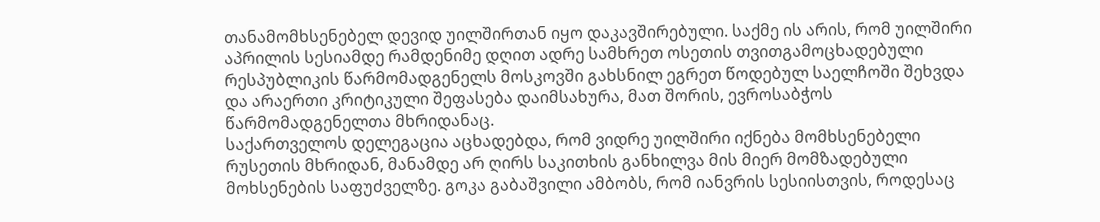თანამომხსენებელ დევიდ უილშირთან იყო დაკავშირებული. საქმე ის არის, რომ უილშირი აპრილის სესიამდე რამდენიმე დღით ადრე სამხრეთ ოსეთის თვითგამოცხადებული რესპუბლიკის წარმომადგენელს მოსკოვში გახსნილ ეგრეთ წოდებულ საელჩოში შეხვდა და არაერთი კრიტიკული შეფასება დაიმსახურა, მათ შორის, ევროსაბჭოს წარმომადგენელთა მხრიდანაც.
საქართველოს დელეგაცია აცხადებდა, რომ ვიდრე უილშირი იქნება მომხსენებელი რუსეთის მხრიდან, მანამდე არ ღირს საკითხის განხილვა მის მიერ მომზადებული მოხსენების საფუძველზე. გოკა გაბაშვილი ამბობს, რომ იანვრის სესიისთვის, როდესაც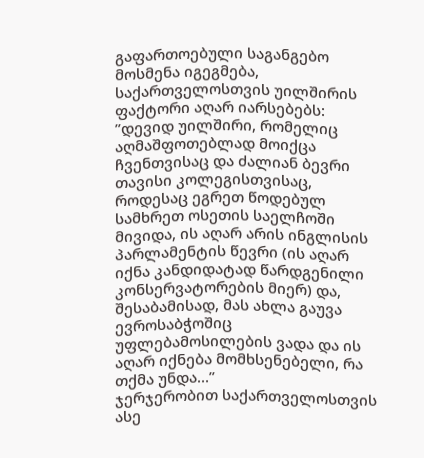გაფართოებული საგანგებო მოსმენა იგეგმება, საქართველოსთვის უილშირის ფაქტორი აღარ იარსებებს:
”დევიდ უილშირი, რომელიც აღმაშფოთებლად მოიქცა ჩვენთვისაც და ძალიან ბევრი თავისი კოლეგისთვისაც, როდესაც ეგრეთ წოდებულ სამხრეთ ოსეთის საელჩოში მივიდა, ის აღარ არის ინგლისის პარლამენტის წევრი (ის აღარ იქნა კანდიდატად წარდგენილი კონსერვატორების მიერ) და, შესაბამისად, მას ახლა გაუვა ევროსაბჭოშიც უფლებამოსილების ვადა და ის აღარ იქნება მომხსენებელი, რა თქმა უნდა...”
ჯერჯერობით საქართველოსთვის ასე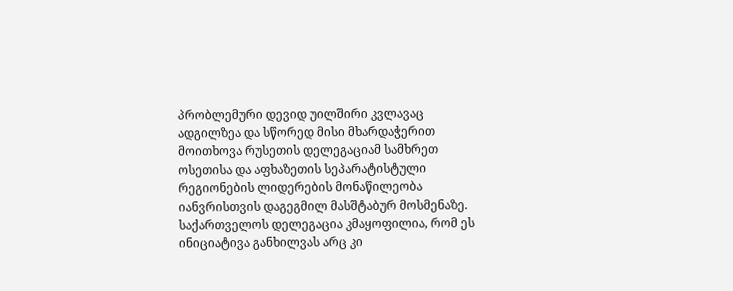პრობლემური დევიდ უილშირი კვლავაც ადგილზეა და სწორედ მისი მხარდაჭერით მოითხოვა რუსეთის დელეგაციამ სამხრეთ ოსეთისა და აფხაზეთის სეპარატისტული რეგიონების ლიდერების მონაწილეობა იანვრისთვის დაგეგმილ მასშტაბურ მოსმენაზე. საქართველოს დელეგაცია კმაყოფილია, რომ ეს ინიციატივა განხილვას არც კი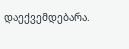დაექვემდებარა.